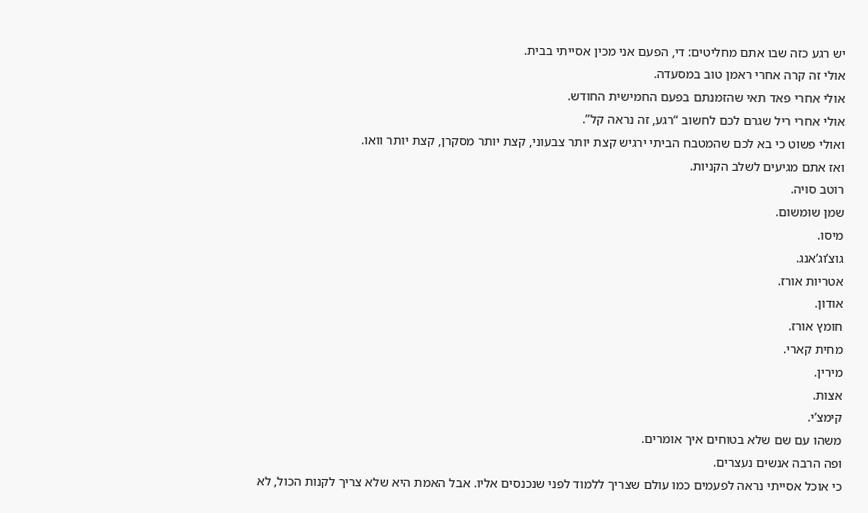יש רגע כזה שבו אתם מחליטים: די, הפעם אני מכין אסייתי בבית.
אולי זה קרה אחרי ראמן טוב במסעדה.
אולי אחרי פאד תאי שהזמנתם בפעם החמישית החודש.
אולי אחרי ריל שגרם לכם לחשוב “רגע, זה נראה קל”.
ואולי פשוט כי בא לכם שהמטבח הביתי ירגיש קצת יותר צבעוני, קצת יותר מסקרן, קצת יותר וואו.
ואז אתם מגיעים לשלב הקניות.
רוטב סויה.
שמן שומשום.
מיסו.
גוצ’וג’אנג.
אטריות אורז.
אודון.
חומץ אורז.
מחית קארי.
מירין.
אצות.
קימצ’י.
משהו עם שם שלא בטוחים איך אומרים.
ופה הרבה אנשים נעצרים.
כי אוכל אסייתי נראה לפעמים כמו עולם שצריך ללמוד לפני שנכנסים אליו. אבל האמת היא שלא צריך לקנות הכול, לא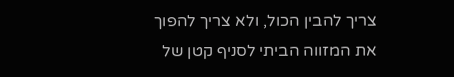צריך להבין הכול, ולא צריך להפוך את המזווה הביתי לסניף קטן של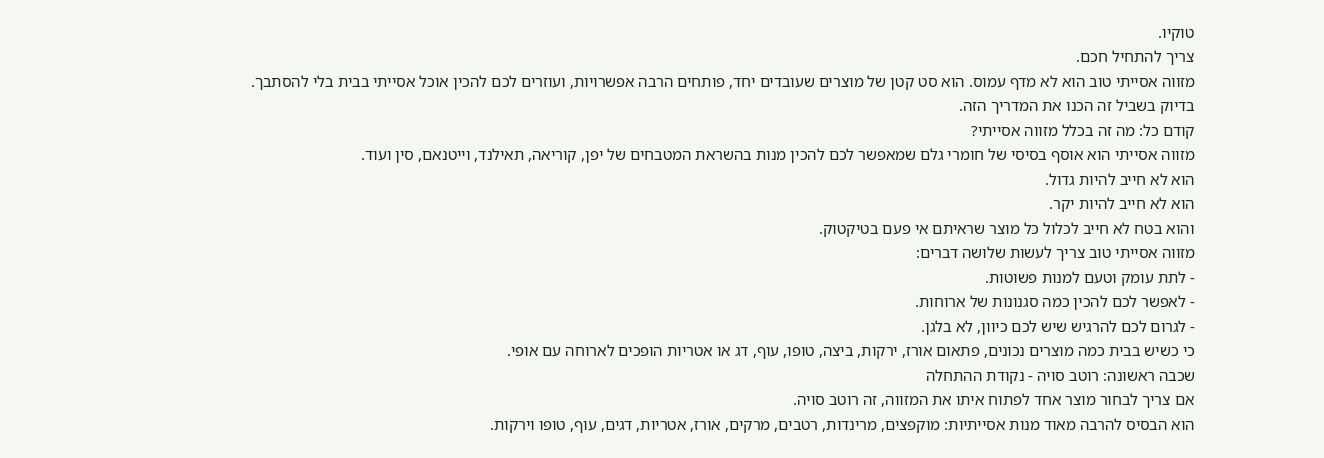טוקיו.
צריך להתחיל חכם.
מזווה אסייתי טוב הוא לא מדף עמוס. הוא סט קטן של מוצרים שעובדים יחד, פותחים הרבה אפשרויות, ועוזרים לכם להכין אוכל אסייתי בבית בלי להסתבך.
בדיוק בשביל זה הכנו את המדריך הזה.
קודם כל: מה זה בכלל מזווה אסייתי?
מזווה אסייתי הוא אוסף בסיסי של חומרי גלם שמאפשר לכם להכין מנות בהשראת המטבחים של יפן, קוריאה, תאילנד, וייטנאם, סין ועוד.
הוא לא חייב להיות גדול.
הוא לא חייב להיות יקר.
והוא בטח לא חייב לכלול כל מוצר שראיתם אי פעם בטיקטוק.
מזווה אסייתי טוב צריך לעשות שלושה דברים:
- לתת עומק וטעם למנות פשוטות.
- לאפשר לכם להכין כמה סגנונות של ארוחות.
- לגרום לכם להרגיש שיש לכם כיוון, לא בלגן.
כי כשיש בבית כמה מוצרים נכונים, פתאום אורז, ירקות, ביצה, טופו, עוף, דג או אטריות הופכים לארוחה עם אופי.
שכבה ראשונה: רוטב סויה - נקודת ההתחלה
אם צריך לבחור מוצר אחד לפתוח איתו את המזווה, זה רוטב סויה.
הוא הבסיס להרבה מאוד מנות אסייתיות: מוקפצים, מרינדות, רטבים, מרקים, אורז, אטריות, דגים, עוף, טופו וירקות.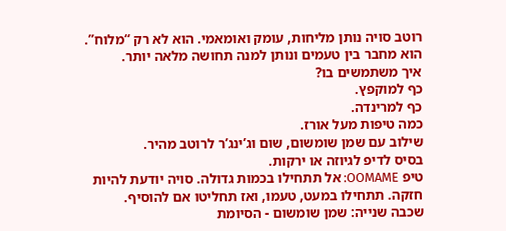רוטב סויה נותן מליחות, עומק ואומאמי. הוא לא רק “מלוח”. הוא מחבר בין טעמים ונותן למנה תחושה מלאה יותר.
איך משתמשים בו?
כף למוקפץ.
כף למרינדה.
כמה טיפות מעל אורז.
שילוב עם שמן שומשום, שום וג’ינג’ר לרוטב מהיר.
בסיס לדיפ לגיוזה או ירקות.
טיפ OOMAME: אל תתחילו בכמות גדולה. סויה יודעת להיות חזקה. תתחילו במעט, טעמו, ואז תחליטו אם להוסיף.
שכבה שנייה: שמן שומשום - הסיומת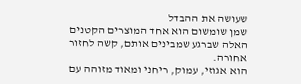שעושה את ההבדל
שמן שומשום הוא אחד המוצרים הקטנים האלה שברגע שמבינים אותם, קשה לחזור אחורה.
הוא אגוזי, עמוק, ריחני ומאוד מזוהה עם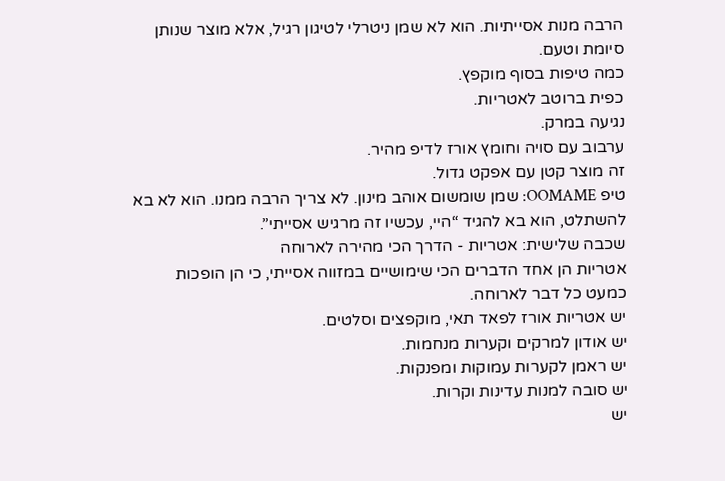הרבה מנות אסייתיות. הוא לא שמן ניטרלי לטיגון רגיל, אלא מוצר שנותן סיומת וטעם.
כמה טיפות בסוף מוקפץ.
כפית ברוטב לאטריות.
נגיעה במרק.
ערבוב עם סויה וחומץ אורז לדיפ מהיר.
זה מוצר קטן עם אפקט גדול.
טיפ OOMAME: שמן שומשום אוהב מינון. לא צריך הרבה ממנו. הוא לא בא להשתלט, הוא בא להגיד “היי, עכשיו זה מרגיש אסייתי”.
שכבה שלישית: אטריות - הדרך הכי מהירה לארוחה
אטריות הן אחד הדברים הכי שימושיים במזווה אסייתי, כי הן הופכות כמעט כל דבר לארוחה.
יש אטריות אורז לפאד תאי, מוקפצים וסלטים.
יש אודון למרקים וקערות מנחמות.
יש ראמן לקערות עמוקות ומפנקות.
יש סובה למנות עדינות וקרות.
יש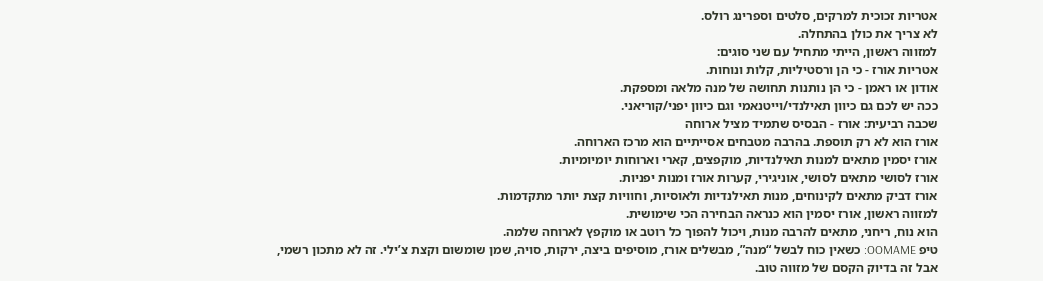אטריות זכוכית למרקים, סלטים וספרינג רולס.
לא צריך את כולן בהתחלה.
למזווה ראשון, הייתי מתחיל עם שני סוגים:
אטריות אורז - כי הן ורסטיליות, קלות ונוחות.
אודון או ראמן - כי הן נותנות תחושה של מנה מלאה ומספקת.
ככה יש לכם גם כיוון תאילנדי/וייטנאמי וגם כיוון יפני/קוריאני.
שכבה רביעית: אורז - הבסיס שתמיד מציל ארוחה
אורז הוא לא רק תוספת. בהרבה מטבחים אסייתיים הוא מרכז הארוחה.
אורז יסמין מתאים למנות תאילנדיות, מוקפצים, קארי וארוחות יומיומיות.
אורז לסושי מתאים לסושי, אוניגירי, קערות אורז ומנות יפניות.
אורז דביק מתאים לקינוחים, מנות תאילנדיות ולאוסיות, וחוויות קצת יותר מתקדמות.
למזווה ראשון, אורז יסמין הוא כנראה הבחירה הכי שימושית.
הוא נוח, ריחני, מתאים להרבה מנות, ויכול להפוך כל רוטב או מוקפץ לארוחה שלמה.
טיפ OOMAME: כשאין כוח לבשל “מנה”, מבשלים אורז, מוסיפים ביצה, ירקות, סויה, שמן שומשום וקצת צ’ילי. זה לא מתכון רשמי, אבל זה בדיוק הקסם של מזווה טוב.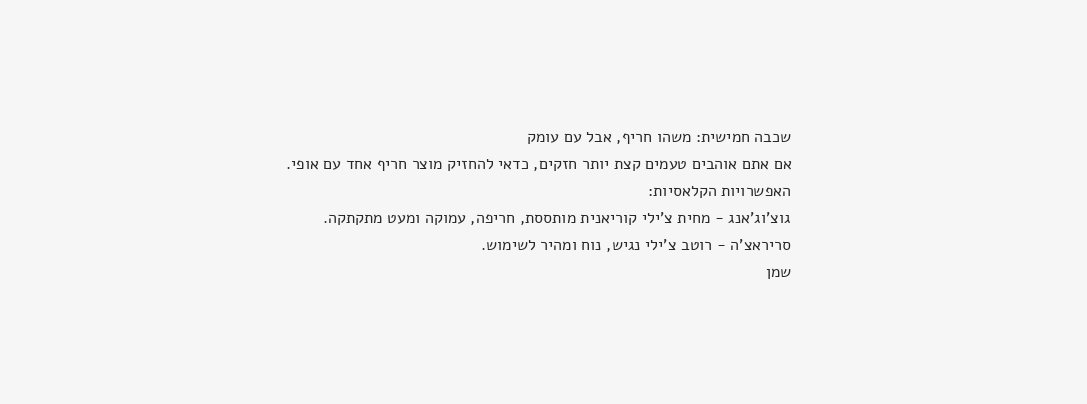שכבה חמישית: משהו חריף, אבל עם עומק
אם אתם אוהבים טעמים קצת יותר חזקים, כדאי להחזיק מוצר חריף אחד עם אופי.
האפשרויות הקלאסיות:
גוצ’וג’אנג - מחית צ’ילי קוריאנית מותססת, חריפה, עמוקה ומעט מתקתקה.
סריראצ’ה - רוטב צ’ילי נגיש, נוח ומהיר לשימוש.
שמן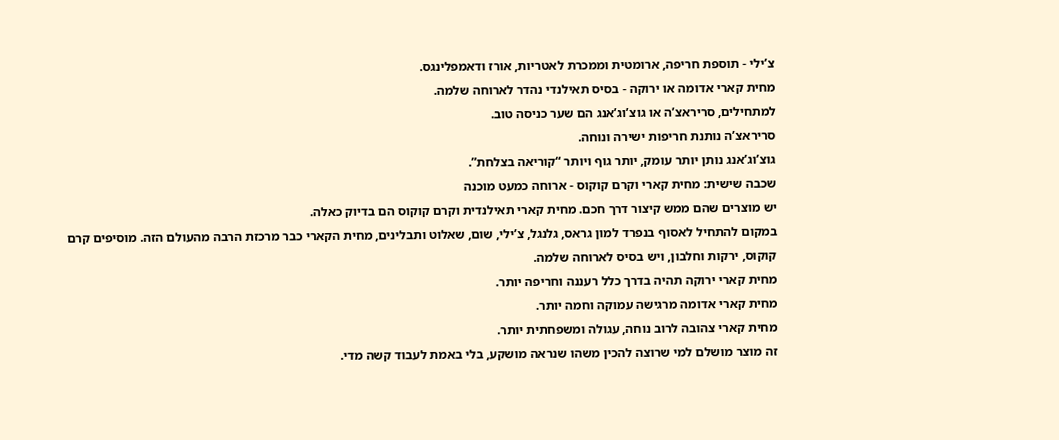צ’ילי - תוספת חריפה, ארומטית וממכרת לאטריות, אורז ודאמפלינגס.
מחית קארי אדומה או ירוקה - בסיס תאילנדי נהדר לארוחה שלמה.
למתחילים, סריראצ’ה או גוצ’וג’אנג הם שער כניסה טוב.
סריראצ’ה נותנת חריפות ישירה ונוחה.
גוצ’וג’אנג נותן יותר עומק, יותר גוף ויותר “קוריאה בצלחת”.
שכבה שישית: מחית קארי וקרם קוקוס - ארוחה כמעט מוכנה
יש מוצרים שהם ממש קיצור דרך חכם. מחית קארי תאילנדית וקרם קוקוס הם בדיוק כאלה.
במקום להתחיל לאסוף בנפרד למון גראס, גלנגל, צ’ילי, שום, שאלוט ותבלינים, מחית הקארי כבר מרכזת הרבה מהעולם הזה. מוסיפים קרם קוקוס, ירקות וחלבון, ויש בסיס לארוחה שלמה.
מחית קארי ירוקה תהיה בדרך כלל רעננה וחריפה יותר.
מחית קארי אדומה מרגישה עמוקה וחמה יותר.
מחית קארי צהובה לרוב נוחה, עגולה ומשפחתית יותר.
זה מוצר מושלם למי שרוצה להכין משהו שנראה מושקע, בלי באמת לעבוד קשה מדי.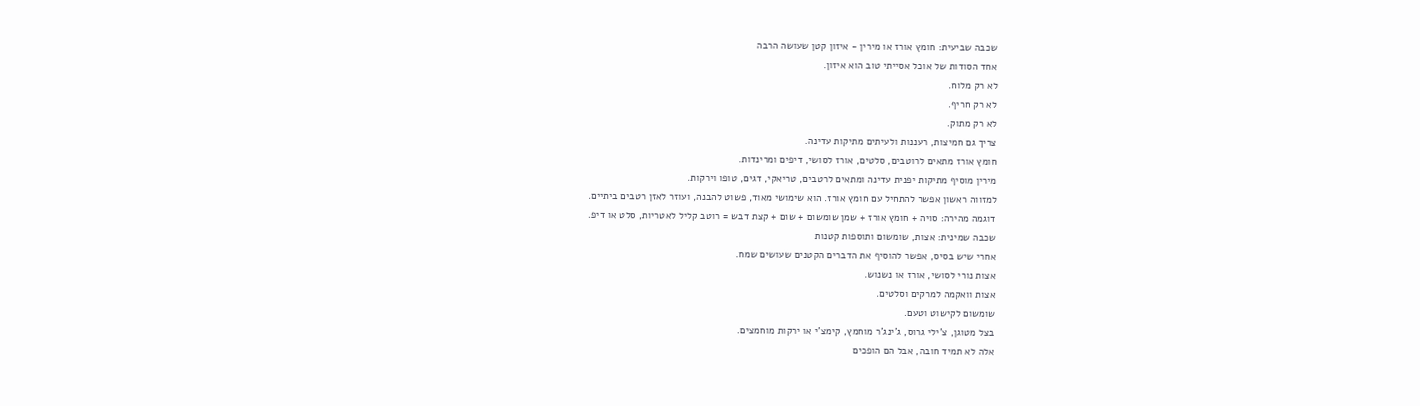שכבה שביעית: חומץ אורז או מירין - איזון קטן שעושה הרבה
אחד הסודות של אוכל אסייתי טוב הוא איזון.
לא רק מלוח.
לא רק חריף.
לא רק מתוק.
צריך גם חמיצות, רעננות ולעיתים מתיקות עדינה.
חומץ אורז מתאים לרוטבים, סלטים, אורז לסושי, דיפים ומרינדות.
מירין מוסיף מתיקות יפנית עדינה ומתאים לרטבים, טריאקי, דגים, טופו וירקות.
למזווה ראשון אפשר להתחיל עם חומץ אורז. הוא שימושי מאוד, פשוט להבנה, ועוזר לאזן רטבים ביתיים.
דוגמה מהירה: סויה + חומץ אורז + שמן שומשום + שום + קצת דבש = רוטב קליל לאטריות, סלט או דיפ.
שכבה שמינית: אצות, שומשום ותוספות קטנות
אחרי שיש בסיס, אפשר להוסיף את הדברים הקטנים שעושים שמח.
אצות נורי לסושי, אורז או נשנוש.
אצות וואקמה למרקים וסלטים.
שומשום לקישוט וטעם.
בצל מטוגן, צ’ילי גרוס, ג’ינג’ר מוחמץ, קימצ’י או ירקות מוחמצים.
אלה לא תמיד חובה, אבל הם הופכים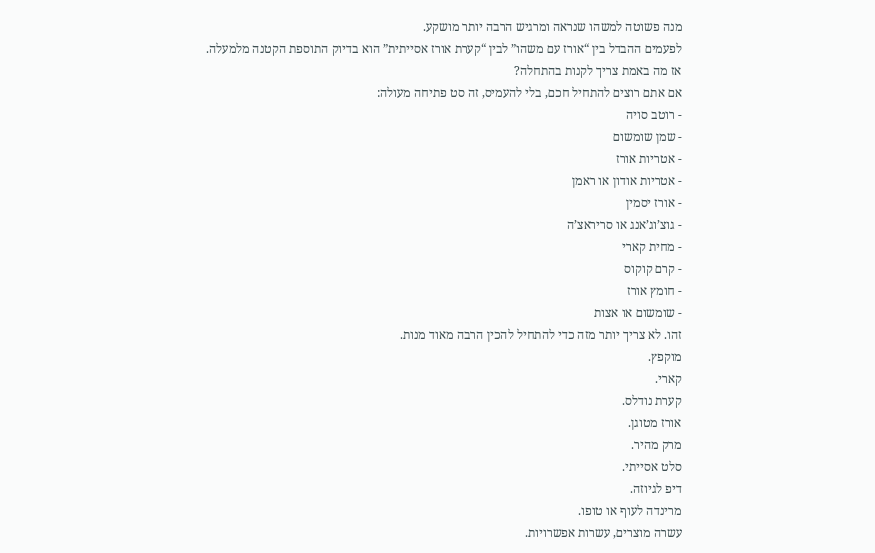מנה פשוטה למשהו שנראה ומרגיש הרבה יותר מושקע.
לפעמים ההבדל בין “אורז עם משהו” לבין “קערת אורז אסייתית” הוא בדיוק התוספת הקטנה מלמעלה.
אז מה באמת צריך לקנות בהתחלה?
אם אתם רוצים להתחיל חכם, בלי להעמיס, זה סט פתיחה מעולה:
- רוטב סויה
- שמן שומשום
- אטריות אורז
- אטריות אודון או ראמן
- אורז יסמין
- גוצ’וג’אנג או סריראצ’ה
- מחית קארי
- קרם קוקוס
- חומץ אורז
- שומשום או אצות
זהו. לא צריך יותר מזה כדי להתחיל להכין הרבה מאוד מנות.
מוקפץ.
קארי.
קערת נודלס.
אורז מטוגן.
מרק מהיר.
סלט אסייתי.
דיפ לגיוזה.
מרינדה לעוף או טופו.
עשרה מוצרים, עשרות אפשרויות.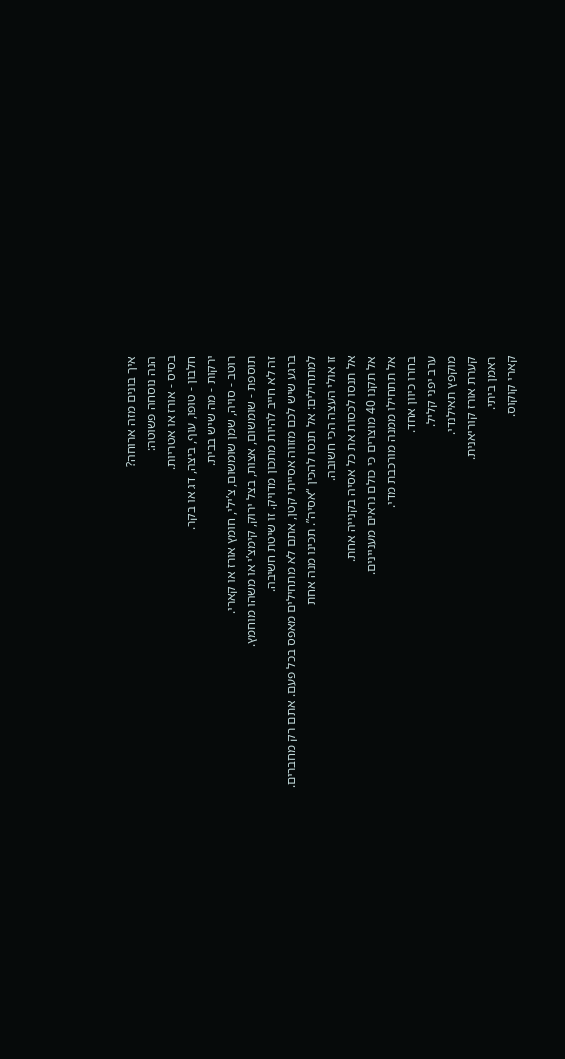איך בונים מזה ארוחה?
הנה נוסחה פשוטה:
בסיס - אורז או אטריות.
חלבון - טופו, עוף, ביצה, דג או בקר.
ירקות - מה שיש בבית.
רוטב - סויה, שמן שומשום, צ’ילי, חומץ אורז או קארי.
תוספת - שומשום, אצות, בצל ירוק, קימצ’י או משהו מוחמץ.
זה לא חייב להיות מתכון מדויק. זו שיטת חשיבה.
ברגע שיש לכם מזווה אסייתי קטן, אתם לא מתחילים מאפס בכל פעם. אתם רק מחברים.
למתחילים: אל תנסו להכין “אסיה”. תכינו מנה אחת
זו אולי העצה הכי חשובה.
אל תנסו לכסות את כל אסיה בקנייה אחת.
אל תקנו 40 מוצרים כי כולם נראים מעניינים.
אל תתחילו ממנה מורכבת מדי.
בחרו כיוון אחד.
ערב יפני קליל.
מוקפץ תאילנדי.
קערת אורז קוריאנית.
ראמן ביתי.
קארי קוקוס.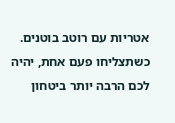אטריות עם רוטב בוטנים.
כשתצליחו פעם אחת, יהיה לכם הרבה יותר ביטחון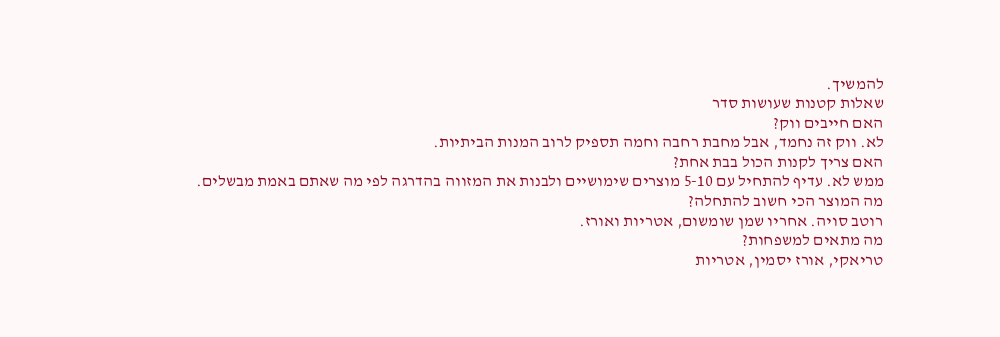להמשיך.
שאלות קטנות שעושות סדר
האם חייבים ווק?
לא. ווק זה נחמד, אבל מחבת רחבה וחמה תספיק לרוב המנות הביתיות.
האם צריך לקנות הכול בבת אחת?
ממש לא. עדיף להתחיל עם 5-10 מוצרים שימושיים ולבנות את המזווה בהדרגה לפי מה שאתם באמת מבשלים.
מה המוצר הכי חשוב להתחלה?
רוטב סויה. אחריו שמן שומשום, אטריות ואורז.
מה מתאים למשפחות?
טריאקי, אורז יסמין, אטריות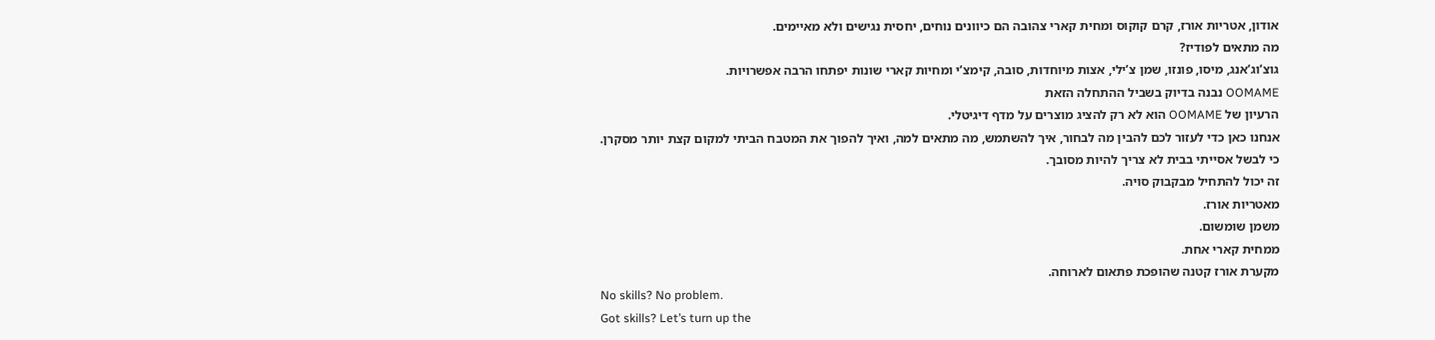אודון, אטריות אורז, קרם קוקוס ומחית קארי צהובה הם כיוונים נוחים, יחסית נגישים ולא מאיימים.
מה מתאים לפודיז?
גוצ’וג’אנג, מיסו, פונזו, שמן צ’ילי, אצות מיוחדות, סובה, קימצ’י ומחיות קארי שונות יפתחו הרבה אפשרויות.
OOMAME נבנה בדיוק בשביל ההתחלה הזאת
הרעיון של OOMAME הוא לא רק להציג מוצרים על מדף דיגיטלי.
אנחנו כאן כדי לעזור לכם להבין מה לבחור, איך להשתמש, מה מתאים למה, ואיך להפוך את המטבח הביתי למקום קצת יותר מסקרן.
כי לבשל אסייתי בבית לא צריך להיות מסובך.
זה יכול להתחיל מבקבוק סויה.
מאטריות אורז.
משמן שומשום.
ממחית קארי אחת.
מקערת אורז קטנה שהופכת פתאום לארוחה.
No skills? No problem.
Got skills? Let’s turn up the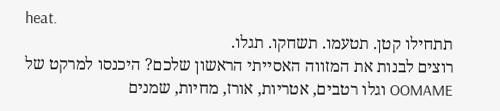heat.
תתחילו קטן. תטעמו. תשחקו. תגלו.
רוצים לבנות את המזווה האסייתי הראשון שלכם? היכנסו למרקט של OOMAME וגלו רטבים, אטריות, אורז, מחיות, שמנים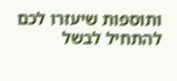ותוספות שיעזרו לכם להתחיל לבשל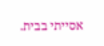אסייתי בבית.